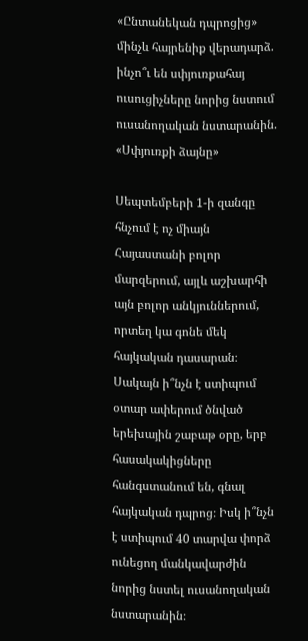«Ընտանեկան դպրոցից» մինչև հայրենիք վերադարձ. ինչո՞ւ են սփյուռքահայ ուսուցիչները նորից նստում ուսանողական նստարանին. «Սփյուռքի ձայնը»

Սեպտեմբերի 1-ի զանգը հնչում է ոչ միայն Հայաստանի բոլոր մարզերում, այլև աշխարհի այն բոլոր անկյուններում, որտեղ կա գոնե մեկ հայկական դասարան։ Սակայն ի՞նչն է ստիպում օտար ափերում ծնված երեխային շաբաթ օրը, երբ հասակակիցները հանգստանում են, գնալ հայկական դպրոց։ Իսկ ի՞նչն է ստիպում 40 տարվա փորձ ունեցող մանկավարժին նորից նստել ուսանողական նստարանին։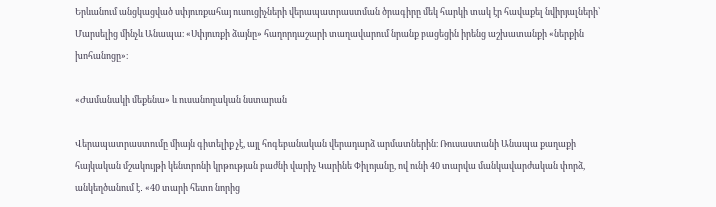Երևանում անցկացված սփյուռքահայ ուսուցիչների վերապատրաստման ծրագիրը մեկ հարկի տակ էր հավաքել նվիրյալների՝ Մարսելից մինչև Անապա։ «Սփյուռքի ձայնը» հաղորդաշարի տաղավարում նրանք բացեցին իրենց աշխատանքի «ներքին խոհանոցը»։

«Ժամանակի մեքենա» և ուսանողական նստարան

Վերապատրաստումը միայն գիտելիք չէ, այլ հոգեբանական վերադարձ արմատներին։ Ռուսաստանի Անապա քաղաքի հայկական մշակույթի կենտրոնի կրթության բաժնի վարիչ Կարինե Փիլոյանը, ով ունի 40 տարվա մանկավարժական փորձ, անկեղծանում է․ «40 տարի հետո նորից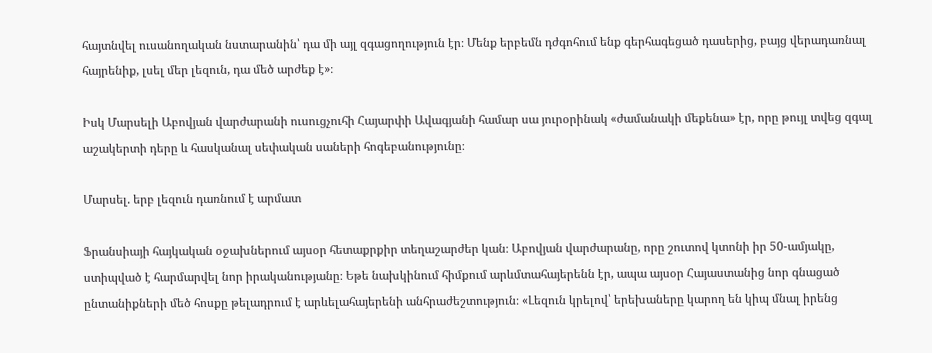հայտնվել ուսանողական նստարանին՝ դա մի այլ զգացողություն էր։ Մենք երբեմն դժգոհում ենք գերհագեցած դասերից, բայց վերադառնալ հայրենիք, լսել մեր լեզուն, դա մեծ արժեք է»։

Իսկ Մարսելի Աբովյան վարժարանի ուսուցչուհի Հայարփի Ավագյանի համար սա յուրօրինակ «ժամանակի մեքենա» էր, որը թույլ տվեց զգալ աշակերտի դերը և հասկանալ սեփական սաների հոգեբանությունը։

Մարսել. երբ լեզուն դառնում է արմատ

Ֆրանսիայի հայկական օջախներում այսօր հետաքրքիր տեղաշարժեր կան։ Աբովյան վարժարանը, որը շուտով կտոնի իր 50-ամյակը, ստիպված է հարմարվել նոր իրականությանը։ Եթե նախկինում հիմքում արևմտահայերենն էր, ապա այսօր Հայաստանից նոր գնացած ընտանիքների մեծ հոսքը թելադրում է արևելահայերենի անհրաժեշտություն։ «Լեզուն կրելով՝ երեխաները կարող են կիպ մնալ իրենց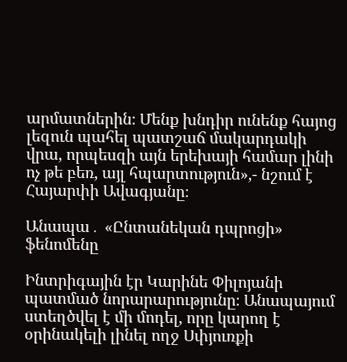արմատներին։ Մենք խնդիր ունենք հայոց լեզուն պահել պատշաճ մակարդակի վրա, որպեսզի այն երեխայի համար լինի ոչ թե բեռ, այլ հպարտություն»,- նշում է Հայարփի Ավագյանը։

Անապա․ «Ընտանեկան դպրոցի» ֆենոմենը

Ինտրիգային էր Կարինե Փիլոյանի պատմած նորարարությունը։ Անապայում ստեղծվել է մի մոդել, որը կարող է օրինակելի լինել ողջ Սփյուռքի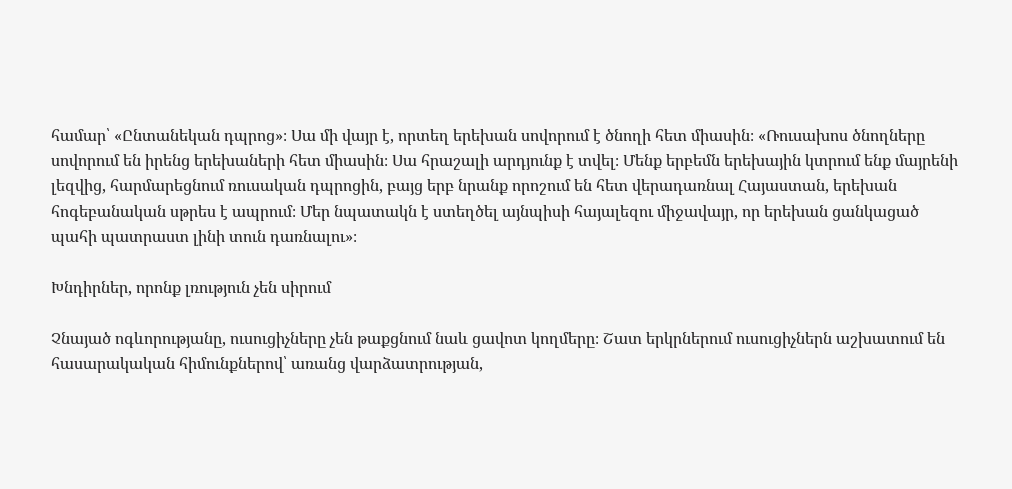համար՝ «Ընտանեկան դպրոց»։ Սա մի վայր է, որտեղ երեխան սովորում է ծնողի հետ միասին։ «Ռուսախոս ծնողները սովորում են իրենց երեխաների հետ միասին։ Սա հրաշալի արդյունք է տվել։ Մենք երբեմն երեխային կտրում ենք մայրենի լեզվից, հարմարեցնում ռուսական դպրոցին, բայց երբ նրանք որոշում են հետ վերադառնալ Հայաստան, երեխան հոգեբանական սթրես է ապրում։ Մեր նպատակն է ստեղծել այնպիսի հայալեզու միջավայր, որ երեխան ցանկացած պահի պատրաստ լինի տուն դառնալու»։

Խնդիրներ, որոնք լռություն չեն սիրում

Չնայած ոգևորությանը, ուսուցիչները չեն թաքցնում նաև ցավոտ կողմերը։ Շատ երկրներում ուսուցիչներն աշխատում են հասարակական հիմունքներով՝ առանց վարձատրության,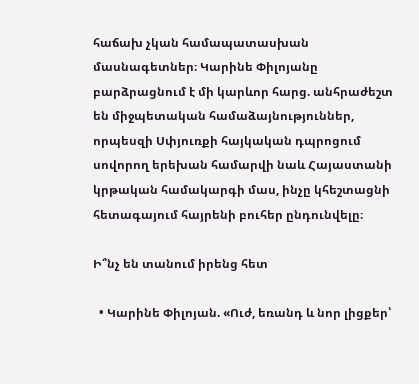հաճախ չկան համապատասխան մասնագետներ։ Կարինե Փիլոյանը բարձրացնում է մի կարևոր հարց. անհրաժեշտ են միջպետական համաձայնություններ, որպեսզի Սփյուռքի հայկական դպրոցում սովորող երեխան համարվի նաև Հայաստանի կրթական համակարգի մաս, ինչը կհեշտացնի հետագայում հայրենի բուհեր ընդունվելը։

Ի՞նչ են տանում իրենց հետ

  • Կարինե Փիլոյան. «Ուժ, եռանդ և նոր լիցքեր՝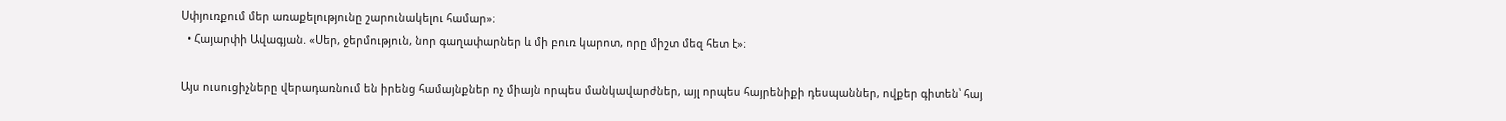Սփյուռքում մեր առաքելությունը շարունակելու համար»։
  • Հայարփի Ավագյան. «Սեր, ջերմություն, նոր գաղափարներ և մի բուռ կարոտ, որը միշտ մեզ հետ է»։

Այս ուսուցիչները վերադառնում են իրենց համայնքներ ոչ միայն որպես մանկավարժներ, այլ որպես հայրենիքի դեսպաններ, ովքեր գիտեն՝ հայ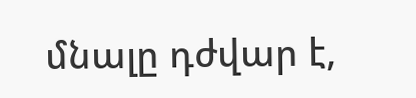մնալը դժվար է,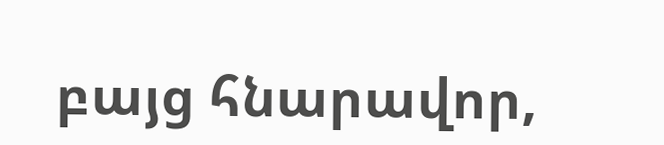բայց հնարավոր,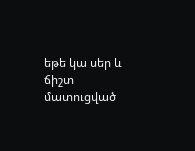եթե կա սեր և ճիշտ մատուցված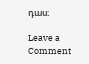դաս։

Leave a Comment